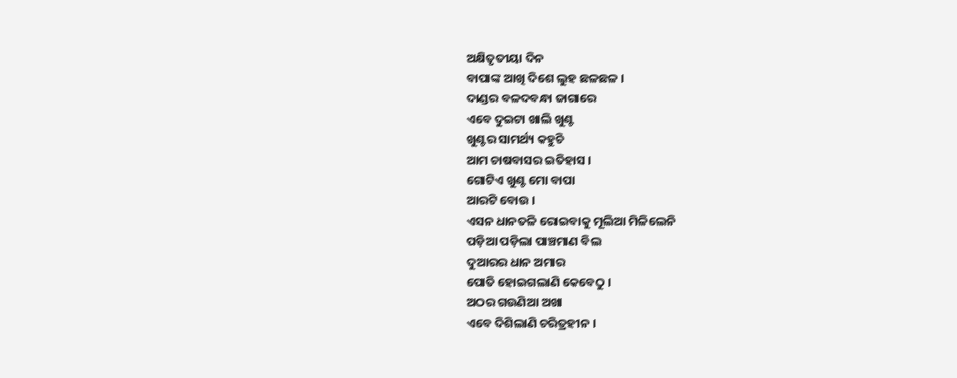ଅକ୍ଷିତୃତୀୟା ଦିନ
ବାପାଙ୍କ ଆଖି ଦିଶେ ଲୁହ ଛଳଛଳ ।
ଦାଣ୍ଡର ବଳଦବନ୍ଧା ଜାଗାରେ
ଏବେ ଦୁଇଟା ଖାଲି ଖୁଣ୍ଟ
ଖୁଣ୍ଟର ସାମର୍ଥ୍ୟ କହୁଚି
ଆମ ଚାଷବାସର ଇତିହାସ ।
ଗୋଟିଏ ଖୁଣ୍ଟ ମୋ ବାପା
ଆରଟି ବୋଉ ।
ଏସନ ଧାନତଳି ରୋଇବାକୁ ମୂଲିଆ ମିଳିଲେନି
ପଡ଼ିଆ ପଡ଼ିଲା ପାଞ୍ଚମାଣ ବିଲ
ଦୁଆରର ଧାନ ଅମାର
ପୋତି ହୋଇଗଲାଣି କେବେଠୁ ।
ଅଠର ଗଉଣିଆ ଅଖା
ଏବେ ଦିଶିଲାଣି ଚରିତ୍ରହୀନ ।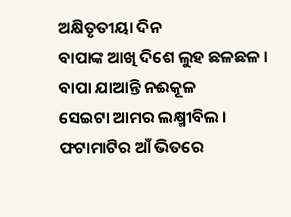ଅକ୍ଷିତୃତୀୟା ଦିନ
ବାପାଙ୍କ ଆଖି ଦିଶେ ଲୁହ ଛଳଛଳ ।
ବାପା ଯାଆନ୍ତି ନଈକୂଳ
ସେଇଟା ଆମର ଲକ୍ଷ୍ମୀବିଲ ।
ଫଟାମାଟିର ଆଁ ଭିତରେ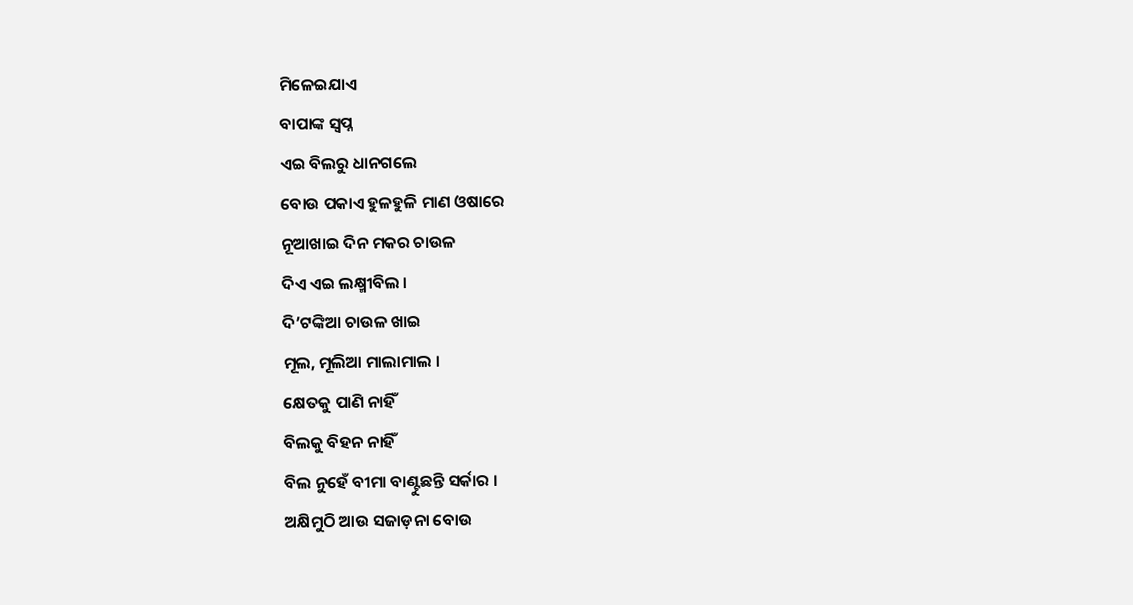ମିଳେଇଯାଏ
ବାପାଙ୍କ ସ୍ୱପ୍ନ
ଏଇ ବିଲରୁ ଧାନଗଲେ
ବୋଉ ପକାଏ ହୁଳହୁଳି ମାଣ ଓଷାରେ
ନୂଆଖାଇ ଦିନ ମକର ଚାଉଳ
ଦିଏ ଏଇ ଲକ୍ଷ୍ମୀବିଲ ।
ଦି’ଟଙ୍କିଆ ଚାଉଳ ଖାଇ
ମୂଲ, ମୂଲିଆ ମାଲାମାଲ ।
କ୍ଷେତକୁ ପାଣି ନାହିଁ
ବିଲକୁ ବିହନ ନାହିଁ
ବିଲ ନୁହେଁ ବୀମା ବାଣ୍ଟୁଛନ୍ତି ସର୍କାର ।
ଅକ୍ଷିମୁଠି ଆଉ ସଜାଡ଼ନା ବୋଉ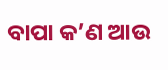ବାପା କ’ଣ ଆଉ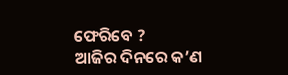ଫେରିବେ ?
ଆଜିର ଦିନରେ କ’ଣ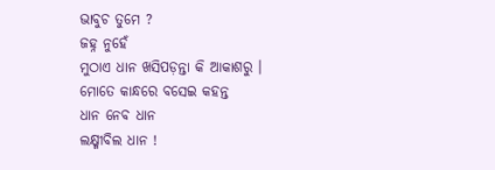ଭାବୁଚ ତୁମେ ?
ଜହ୍ନ ନୁହେଁ
ମୁଠାଏ ଧାନ ଖସିପଡ଼ନ୍ତା କି ଆକାଶରୁ ।
ମୋତେ କାନ୍ଧରେ ବସେଇ କହନ୍ତ
ଧାନ ନେବ ଧାନ
ଲକ୍ଷ୍ମୀବିଲ ଧାନ !